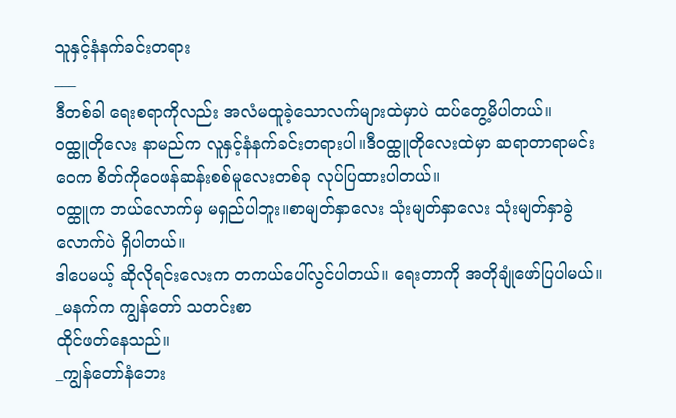သူနှင့်နံနက်ခင်းတရား
___
ဒီတစ်ခါ ရေးစရာကိုလည်း အလံမထူခဲ့သောလက်များထဲမှာပဲ ထပ်တွေ့မိပါတယ်။
ဝထ္ထူတိုလေး နာမည်က လူနှင့်နံနက်ခင်းတရားပါ။ဒီဝထ္ထူတိုလေးထဲမှာ ဆရာတာရာမင်းဝေက စိတ်ကိုဝေဖန်ဆန်းစစ်မူလေးတစ်ခု လုပ်ပြထားပါတယ်။
ဝထ္ထူက ဘယ်လောက်မှ မရှည်ပါဘူး။စာမျတ်နှာလေး သုံးမျတ်နှာလေး သုံးမျတ်နှာခွဲလောက်ပဲ ရှိပါတယ်။
ဒါပေမယ့် ဆိုလိုရင်းလေးက တကယ်ပေါ်လွင်ပါတယ်။ ရေးတာကို အတိုချုံဖော်ပြပါမယ်။
_မနက်က ကျွန်တော် သတင်းစာ
ထိုင်ဖတ်နေသည်။
_ကျွန်တော်နံဘေး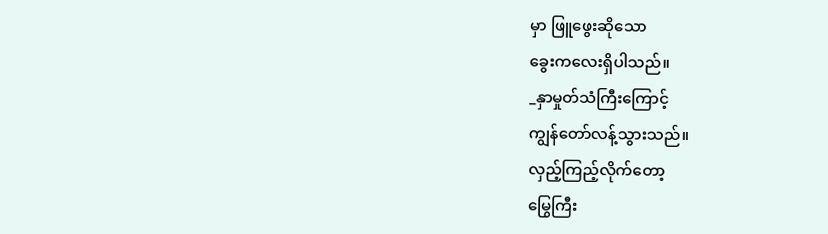မှာ ဖြူဖွေးဆိုသော
ခွေးကလေးရှိပါသည်။
_နှာမှုတ်သံကြီးကြောင့်
ကျွန်တော်လန့်သွားသည်။
လှည့်ကြည့်လိုက်တော့
မြွေကြီး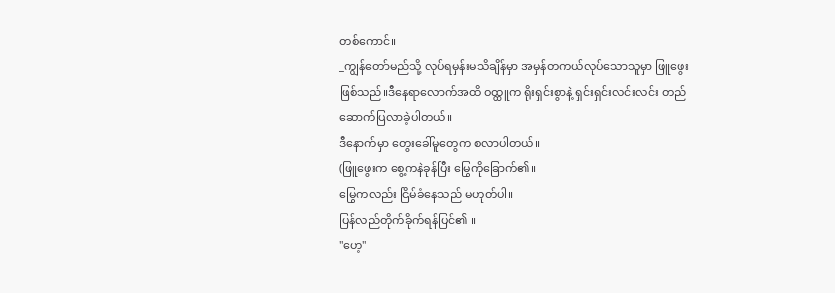တစ်ကောင်။
_ကျွန်တော်မည်သို့ လုပ်ရမှန်းမသိချိန်မှာ အမှန်တကယ်လုပ်သောသူမှာ ဖြူဖွေးဖြစ်သည်။ဒီနေရာလောက်အထိ ဝထ္ထူက ရိုးရှင်းစွာနဲ့ ရှင်းရှင်းလင်းလင်း တည်ဆောက်ပြလာခဲ့ပါတယ်။
ဒီနောက်မှာ တွေးခေါ်မူတွေက စလာပါတယ်။
(ဖြူဖွေးက စွေ့ကနဲခုန်ပြီး မြွေကိုခြောက်၏။
မြွေကလည်း ငြိမ်ခံနေသည် မဟုတ်ပါ။
ပြန်လည်တိုက်ခိုက်ရန်ပြင်၏ ။
"ဟေ့"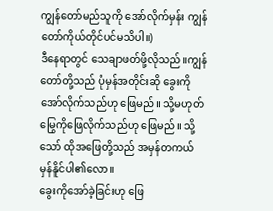ကျွန်တော်မည်သူကို အော်လိုက်မှန်း ကျွန်တော်ကိုယ်တိုင်ပင်မသိပါ။)
ဒီနေရာတွင် သေချာဖတ်ဖို့လိုသည်။ကျွန်တော်တို့သည် ပုံမှန်အတိုင်းဆို ခွေးကိုအော်လိုက်သည်ဟု ဖြေမည်။ သို့မဟုတ် မြွေကိုဖြေလိုက်သည်ဟု ဖြေမည်။ သို့သော် ထိုအဖြေတို့သည် အမှန်တကယ် မှန်နိူင်ပါ၏လော။
ခွေးကိုအော်ခဲ့ခြင်းဟု ဖြေ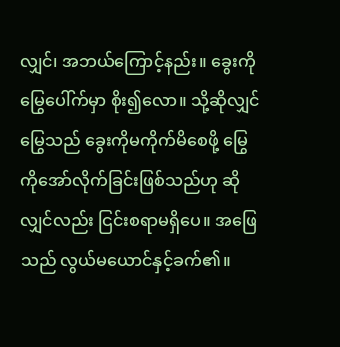လျှင်၊ အဘယ်ကြောင့်နည်း။ ခွေးကိုမြွေပေါ်က်မှာ စိုး၍လော။ သို့ဆိုလျှင် မြွေသည် ခွေးကိုမကိုက်မိစေဖို့ မြွေကိုအော်လိုက်ခြင်းဖြစ်သည်ဟု ဆိုလျှင်လည်း ငြင်းစရာမရှိပေ။ အဖြေသည် လွယ်မယောင်နှင့်ခက်၏။